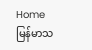Home
မြန်မာသ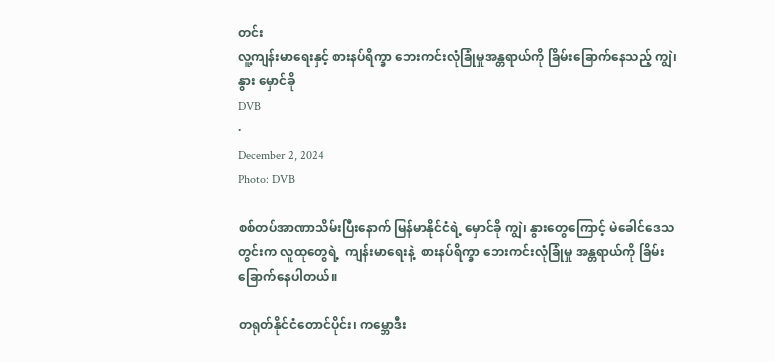တင်း
လူ့ကျန်းမာရေးနှင့် စားနပ်ရိက္ခာ ဘေးကင်းလုံခြုံမှုအန္တရာယ်ကို ခြိမ်းခြောက်နေသည့် ကျွဲ၊ နွား မှောင်ခို
DVB
·
December 2, 2024
Photo: DVB

စစ်တပ်အာဏာသိမ်းပြီးနောက် မြန်မာနိုင်ငံရဲ့ မှောင်ခို ကျွဲ၊ နွားတွေကြောင့် မဲခေါင်ဒေသတွင်းက လူထုတွေရဲ့  ကျန်းမာရေးနဲ့  စားနပ်ရိက္ခာ ဘေးကင်းလုံခြုံမှု အန္တရာယ်ကို ခြိမ်းခြောက်နေပါတယ်။

တရုတ်နိုင်ငံတောင်ပိုင်း၊ ကမ္ဘောဒီး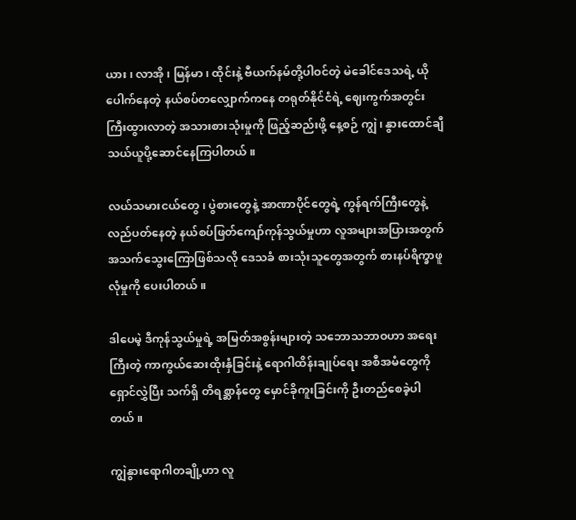ယား၊ လာအို၊ မြန်မာ၊ ထိုင်းနဲ့ ဗီယက်နမ်တို့ပါဝင်တဲ့ မဲခေါင်ဒေသရဲ့ ယိုပေါက်နေတဲ့ နယ်စပ်တလျှောက်ကနေ တရုတ်နိုင်ငံရဲ့ ဈေးကွက်အတွင်း ကြီးထွားလာတဲ့ အသားစားသုံးမှုကို ဖြည့်ဆည်းဖို့ နေ့စဉ် ကျွဲ၊ နွားထောင်ချီ သယ်ယူပို့ဆောင်နေကြပါတယ်။

လယ်သမားငယ်တွေ၊ ပွဲစားတွေနဲ့ အာဏာပိုင်တွေရဲ့ ကွန်ရက်ကြီးတွေနဲ့ လည်ပတ်နေတဲ့ နယ်စပ်ဖြတ်ကျော်ကုန်သွယ်မှုဟာ လူအများအပြားအတွက် အသက်သွေးကြောဖြစ်သလို ဒေသခံ စားသုံးသူတွေအတွက် စားနပ်ရိက္ခာဖူလုံမှုကို ပေးပါတယ်။

ဒါပေမဲ့ ဒီကုန်သွယ်မှုရဲ့ အမြတ်အစွန်းများတဲ့ သဘောသဘာဝဟာ အရေးကြီးတဲ့ ကာကွယ်ဆေးထိုးနှံခြင်းနဲ့ ရောဂါထိန်းချုပ်ရေး အစီအမံတွေကို ရှောင်လွှဲပြီး သက်ရှိ တိရစ္ဆာန်တွေ မှောင်ခိုကူးခြင်းကို ဦးတည်စေခဲ့ပါတယ်။

ကျွဲနွားရောဂါတချို့ဟာ လူ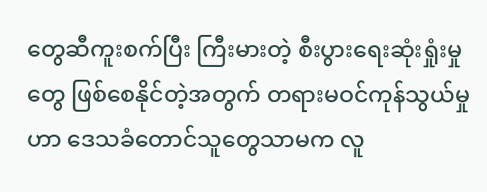တွေဆီကူးစက်ပြီး ကြီးမားတဲ့ စီးပွားရေးဆုံးရှုံးမှုတွေ ဖြစ်စေနိုင်တဲ့အတွက် တရားမဝင်ကုန်သွယ်မှုဟာ ဒေသခံတောင်သူတွေသာမက လူ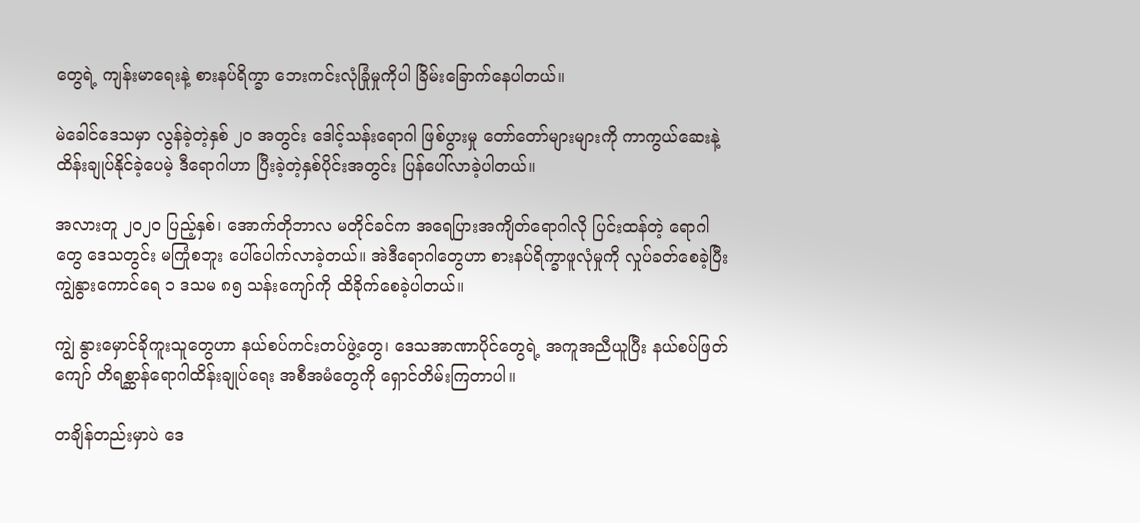တွေရဲ့ ကျန်းမာရေးနဲ့ စားနပ်ရိက္ခာ ဘေးကင်းလုံခြုံမှုကိုပါ ခြိမ်းခြောက်နေပါတယ်။

မဲခေါင်ဒေသမှာ လွန်ခဲ့တဲ့နှစ် ၂၀ အတွင်း ဒေါင့်သန်းရောဂါ ဖြစ်ပွားမှု တော်တော်များများကို ကာကွယ်ဆေးနဲ့ ထိန်းချုပ်နိုင်ခဲ့ပေမဲ့ ဒီရောဂါဟာ ‌ပြီးခဲ့တဲ့နှစ်ပိုင်းအတွင်း ပြန်ပေါ်လာခဲ့ပါတယ်။

အလားတူ ၂၀၂၀ ပြည့်နှစ်၊ အောက်တိုဘာလ မတိုင်ခင်က အရေပြားအကျိတ်ရောဂါလို ပြင်းထန်တဲ့ ‌ရောဂါတွေ ဒေသတွင်း မကြုံစဘူး ပေါ်ပေါက်လာခဲ့တယ်။ အဲဒီရောဂါတွေဟာ စားနပ်ရိက္ခာဖူလုံမှုကို လှုပ်ခတ်စေခဲ့ပြီး ကျွဲနွားကောင်ရေ ၁ ဒသမ ၈၅ သန်းကျော်ကို ထိခိုက်စေခဲ့ပါတယ်။

ကျွဲ နွားမှောင်ခိုကူးသူတွေဟာ နယ်စပ်ကင်းတပ်ဖွဲ့တွေ၊ ဒေသအာဏာပိုင်တွေရဲ့ အကူအညီယူပြီး နယ်စပ်ဖြတ်ကျော် တိရစ္ဆာန်ရောဂါထိန်းချုပ်ရေး အစီအမံတွေကို ရှောင်တိမ်းကြတာပါ။

တချိန်တည်းမှာပဲ ဒေ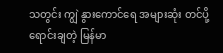သတွင်း ကျွဲ နွားကောင်ရေ အများဆုံး တင်ပို့ရောင်းချတဲ့ မြန်မာ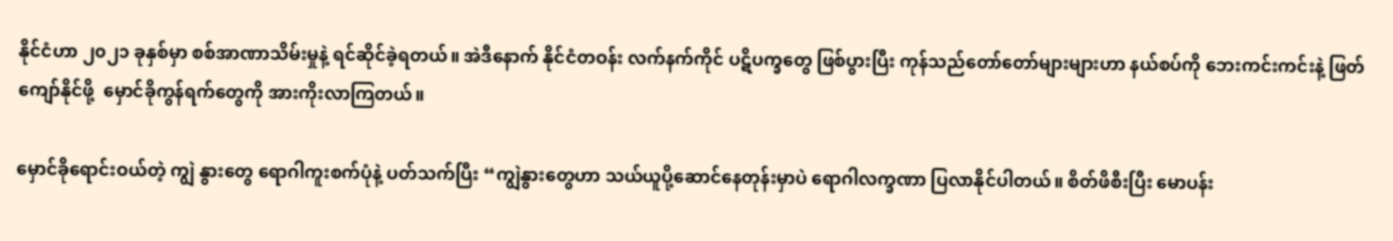နိုင်ငံဟာ ၂၀၂၁ ခုနှစ်မှာ စစ်အာဏာသိမ်းမှုနဲ့ ရင်ဆိုင်ခဲ့ရတယ်။ အဲဒီနောက် နိုင်ငံတဝန်း လက်နက်ကိုင် ပဋိပက္ခတွေ ဖြစ်ပွားပြီး ကုန်သည်တော်တော်များများဟာ နယ်စပ်ကို ဘေးကင်းကင်းနဲ့ ဖြတ်ကျော်နိုင်ဖို့  မှောင်ခိုကွန်ရက်တွေကို အားကိုးလာကြတယ်။

မှောင်ခိုရောင်းဝယ်တဲ့ ကျွဲ နွားတွေ ရောဂါကူးစက်ပုံနဲ့ ပတ်သက်ပြီး “ကျွဲနွားတွေဟာ သယ်ယူပို့ဆောင်နေတုန်းမှာပဲ ရောဂါလက္ခဏာ ပြလာနိုင်ပါတယ်။ စိတ်ဖိစီးပြီး မောပန်း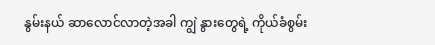နွမ်းနယ် ဆာလောင်လာတဲ့အခါ ကျွဲ နွားတွေရဲ့ ကိုယ်ခံစွမ်း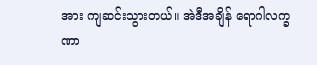အား ကျဆင်းသွားတယ်။ အဲဒီအချိန် ရောဂါလက္ခဏာ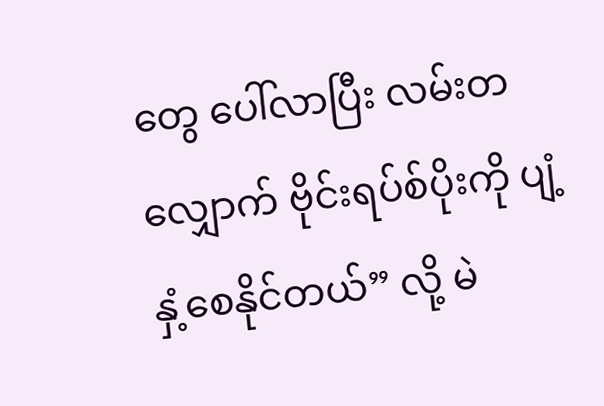တွေ ပေါ်လာပြီး လမ်းတလျှောက် ဗိုင်းရပ်စ်ပိုးကို ပျံ့နှံ့စေနိုင်တယ်” လို့ မဲ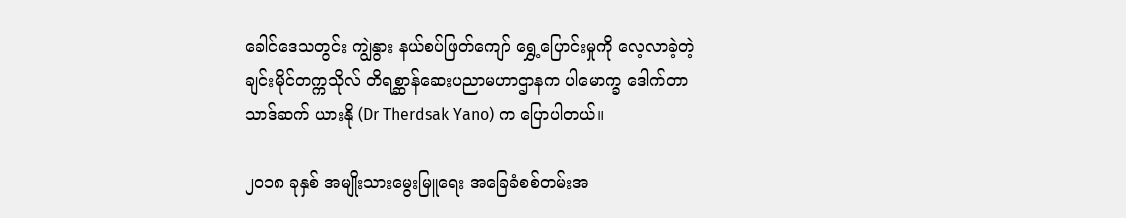ခေါင်ဒေသတွင်း ကျွဲနွား နယ်စပ်ဖြတ်ကျော် ရွှေ့ပြောင်းမှုကို လေ့လာခဲ့တဲ့ ချင်းမိုင်တက္ကသိုလ် တိရစ္ဆာန်ဆေးပညာမဟာဌာနက ပါမောက္ခ ဒေါက်တာသာဒ်ဆက် ယားနို (Dr Therdsak Yano) က ပြောပါတယ်။

၂၀၁၈ ခုနှစ် အမျိုးသားမွေးမြူရေး အခြေခံစစ်တမ်းအ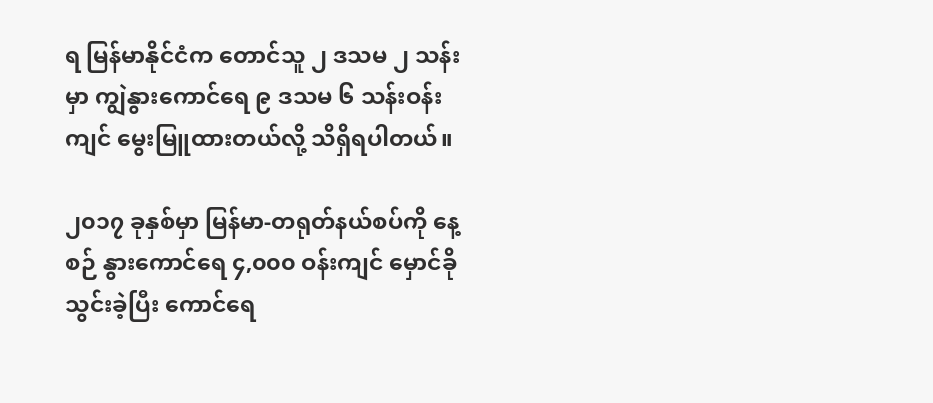ရ မြန်မာနိုင်ငံက တောင်သူ ၂ ဒသမ ၂ သန်းမှာ ကျွဲနွားကောင်ရေ ၉ ဒသမ ၆ သန်းဝန်းကျင် မွေးမြူထားတယ်လို့ သိရှိရပါတယ်။

၂၀၁၇ ခုနှစ်မှာ မြန်မာ-တရုတ်နယ်စပ်ကို နေ့စဉ် နွားကောင်ရေ ၄,၀၀၀ ဝန်းကျင် မှောင်ခိုသွင်းခဲ့ပြီး ကောင်ရေ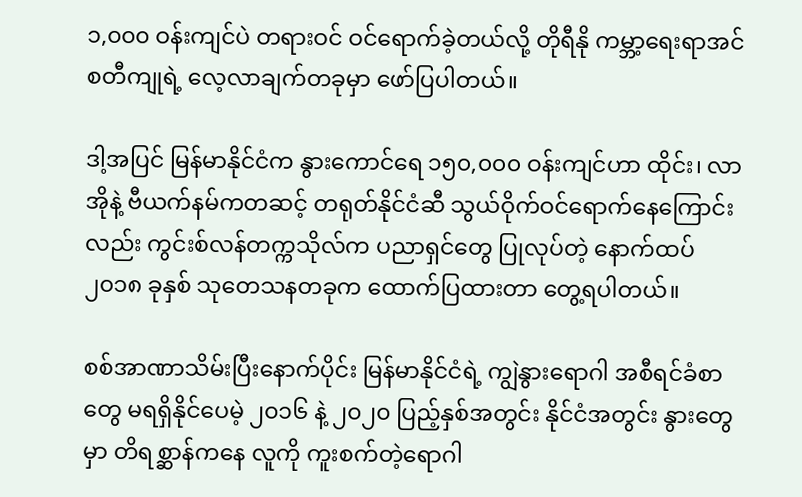၁,၀၀၀ ဝန်းကျင်ပဲ တရားဝင် ဝင်ရောက်ခဲ့တယ်လို့ တိုရီနို ကမ္ဘာ့ရေးရာအင်စတီကျုရဲ့ လေ့လာချက်တခုမှာ ဖော်ပြပါတယ်။

ဒါ့အပြင် မြန်မာနိုင်ငံက နွားကောင်ရေ ၁၅၀,၀၀၀ ဝန်းကျင်ဟာ ထိုင်း၊ လာအိုနဲ့ ဗီယက်နမ်ကတဆင့် တရုတ်နိုင်ငံဆီ သွယ်ဝိုက်ဝင်ရောက်နေကြောင်းလည်း ကွင်းစ်လန်တက္ကသိုလ်က ပညာရှင်တွေ ပြုလုပ်တဲ့ နောက်ထပ် ၂၀၁၈ ခုနှစ် သုတေသနတခုက ထောက်ပြထားတာ တွေ့ရပါတယ်။

စစ်အာဏာသိမ်းပြီးနောက်ပိုင်း မြန်မာနိုင်ငံရဲ့ ကျွဲနွားရောဂါ အစီရင်ခံစာတွေ မရရှိနိုင်ပေမဲ့ ၂၀၁၆ နဲ့ ၂၀၂၀ ပြည့်နှစ်အတွင်း နိုင်ငံအတွင်း နွားတွေမှာ တိရစ္ဆာန်ကနေ လူကို ကူးစက်တဲ့ရောဂါ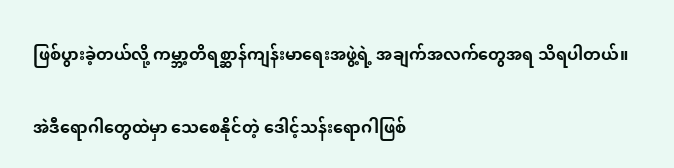ဖြစ်ပွားခဲ့တယ်လို့ ကမ္ဘာ့တိရစ္ဆာန်ကျန်းမာရေးအဖွဲ့ရဲ့ အချက်အလက်တွေအရ သိရပါတယ်။

အဲဒီရောဂါတွေထဲမှာ သေစေနိုင်တဲ့ ဒေါင့်သန်းရောဂါဖြစ်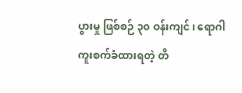ပွားမှု ဖြစ်စဉ် ၃၀ ဝန်းကျင်၊ ရောဂါကူးစက်ခံထားရတဲ့ တိ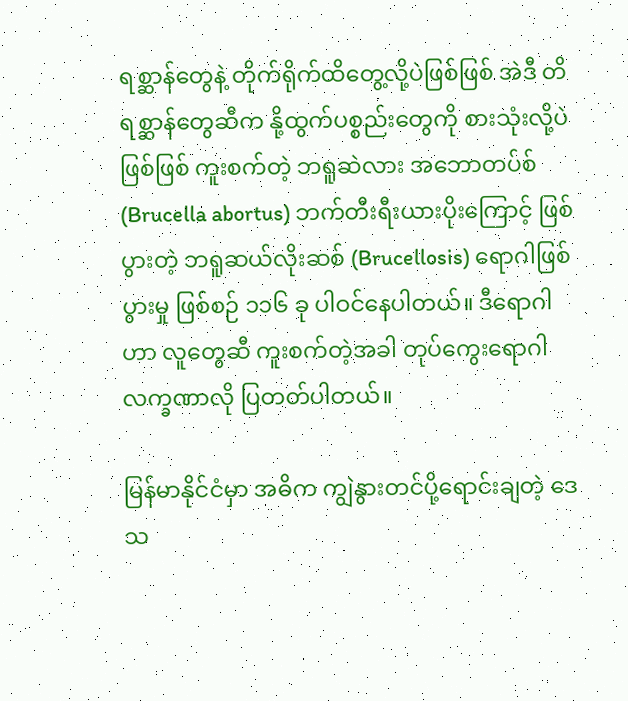ရစ္ဆာန်တွေနဲ့ တိုက်ရိုက်ထိတွေ့လို့ပဲဖြစ်ဖြစ် အဲဒီ တိရစ္ဆာန်တွေဆီက နို့ထွက်ပစ္စည်းတွေကို စားသုံးလို့ပဲဖြစ်ဖြစ် ကူးစက်တဲ့ ဘရူဆဲလား အဘောတပ်စ် (Brucella abortus) ဘက်တီးရီးယားပိုးကြောင့် ဖြစ်ပွားတဲ့ ဘရူဆယ်လိုးဆစ် (Brucellosis) ရောဂါဖြစ်ပွားမှု ဖြစ်စဉ် ၁၁၆ ခု ပါဝင်နေပါတယ်။ ဒီရောဂါဟာ လူတွေဆီ ကူးစက်တဲ့အခါ တုပ်ကွေးရောဂါ လက္ခဏာလို ပြတတ်ပါတယ်။

မြန်မာနိုင်ငံမှာ အဓိက ကျွဲနွားတင်ပို့ရောင်းချတဲ့ ဒေသ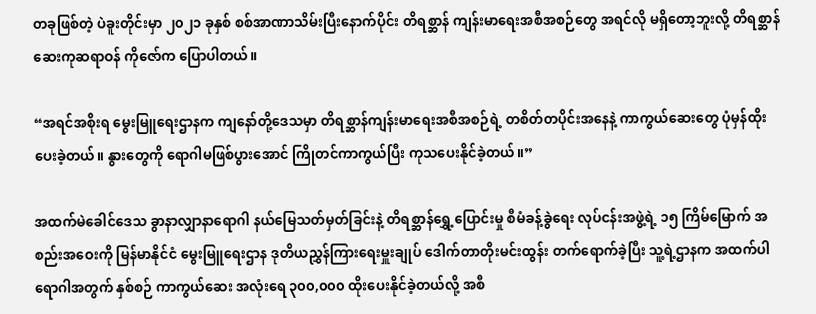တခုဖြစ်တဲ့ ပဲခူးတိုင်းမှာ ၂၀၂၁ ခုနှစ် စစ်အာဏာသိမ်းပြီးနောက်ပိုင်း တိရစ္ဆာန် ကျန်းမာရေးအစီအစဉ်တွေ အရင်လို မရှိတော့ဘူးလို့ တိရစ္ဆာန်ဆေးကုဆရာဝန် ကိုဇော်က ပြောပါတယ်။

“အရင်အစိုးရ မွေးမြူရေးဌာနက ကျနော်တို့ဒေသမှာ တိရစ္ဆာန်ကျန်းမာရေးအစီအစဉ်ရဲ့ တစိတ်တပိုင်းအနေနဲ့ ကာကွယ်ဆေးတွေ ပုံမှန်ထိုးပေးခဲ့တယ်။ နွားတွေကို ရောဂါမဖြစ်ပွားအောင် ကြိုတင်ကာကွယ်ပြီး ကုသပေးနိုင်ခဲ့တယ်။”

အထက်မဲခေါင်ဒေသ ခွာနာလျှာနာရောဂါ နယ်မြေသတ်မှတ်ခြင်းနဲ့ တိရစ္ဆာန်ရွှေ့ပြောင်းမှု စီမံခန့်ခွဲရေး လုပ်ငန်းအဖွဲ့ရဲ့ ၁၅ ကြိမ်မြောက် အစည်းအဝေးကို မြန်မာနိုင်ငံ မွေးမြူရေးဌာန ဒုတိယညွှန်ကြားရေးမှူးချုပ် ဒေါက်တာတိုးမင်းထွန်း တက်ရောက်ခဲ့ပြီး သူ့ရဲ့ဌာနက အထက်ပါ ရောဂါအတွက် နှစ်စဉ် ကာကွယ်ဆေး အလုံးရေ ၃၀၀,၀၀၀ ထိုးပေးနိုင်ခဲ့တယ်လို့ အစီ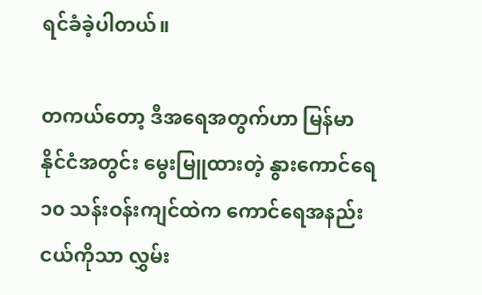ရင်ခံခဲ့ပါတယ်။

တကယ်တော့ ဒီအရေအတွက်ဟာ မြန်မာနိုင်ငံအတွင်း မွေးမြူထားတဲ့ နွားကောင်ရေ ၁၀ သန်းဝန်းကျင်ထဲက ကောင်ရေအနည်းငယ်ကိုသာ လွှမ်း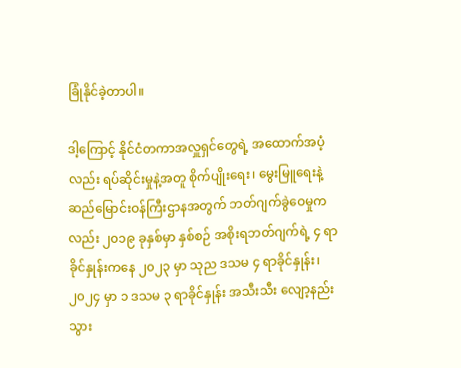ခြုံနိုင်ခဲ့တာပါ။

ဒါ့ကြောင့် နိုင်ငံတကာအလှူရှင်တွေရဲ့ အထောက်အပံ့လည်း ရပ်ဆိုင်းမှုနဲ့အတူ စိုက်ပျိုးရေး၊ မွေးမြူရေးနဲ့ ဆည်မြောင်းဝန်ကြီးဌာနအတွက် ဘတ်ဂျက်ခွဲဝေမှုကလည်း ၂၀၁၉ ခုနှစ်မှာ နှစ်စဉ် အစိုးရဘတ်ဂျက်ရဲ့ ၄ ရာခိုင်နှုန်းကနေ ၂၀၂၃ မှာ သုည ဒသမ ၄ ရာခိုင်နှုန်း၊ ၂၀၂၄ မှာ ၁ ဒသမ ၃ ရာခိုင်နှုန်း အသီးသီး လျော့နည်းသွား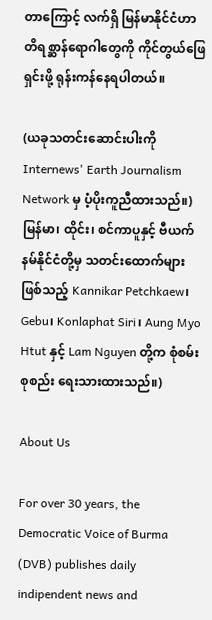တာကြောင့် လက်ရှိ မြန်မာနိုင်ငံဟာ တိရစ္ဆာန်ရောဂါတွေကို ကိုင်တွယ်ဖြေရှင်းဖို့ ရုန်းကန်နေရပါတယ်။

(ယခုသတင်းဆောင်းပါးကို Internews' Earth Journalism Network မှ ပံ့ပိုးကူညီထားသည်။) မြန်မာ၊ ထိုင်း၊ စင်ကာပူနှင့် ဗီယက်နမ်နိုင်ငံတို့မှ သတင်းထောက်များဖြစ်သည့် Kannikar Petchkaew၊ Gebu၊ Konlaphat Siri၊ Aung Myo Htut နှင့် Lam Nguyen တို့က စုံစမ်းစုစည်း ရေးသားထားသည်။)

About Us

For over 30 years, the Democratic Voice of Burma (DVB) publishes daily indipendent news and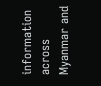information across Myanmar and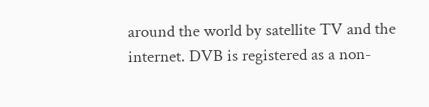around the world by satellite TV and the internet. DVB is registered as a non-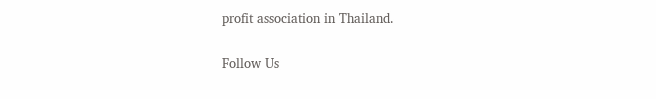profit association in Thailand.

Follow Us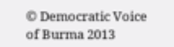© Democratic Voice of Burma 2013